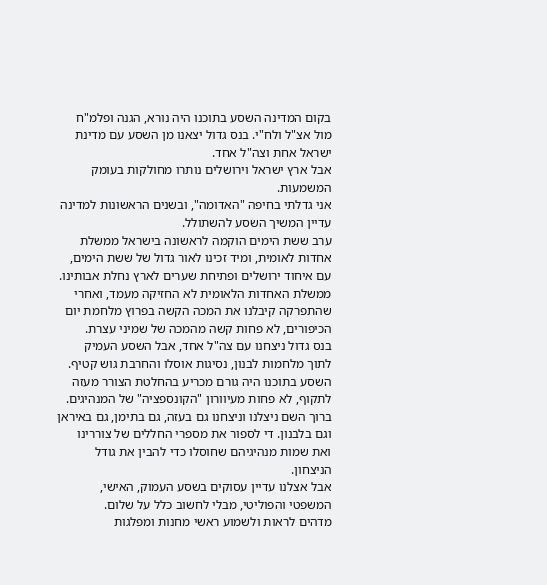בקום המדינה השסע בתוכנו היה נורא, הגנה ופלמ"ח מול אצ"ל ולח"י. בנס גדול יצאנו מן השסע עם מדינת ישראל אחת וצה"ל אחד.
אבל ארץ ישראל וירושלים נותרו מחולקות בעומק המשמעות.
אני גדלתי בחיפה "האדומה", ובשנים הראשונות למדינה עדיין המשיך השסע להשתולל.
ערב ששת הימים הוקמה לראשונה בישראל ממשלת אחדות לאומית, ומיד זכינו לאור גדול של ששת הימים, עם איחוד ירושלים ופתיחת שערים לארץ נחלת אבותינו.
ממשלת האחדות הלאומית לא החזיקה מעמד, ואחרי שהתפרקה קיבלנו את המכה הקשה בפרוץ מלחמת יום הכיפורים, לא פחות קשה מהמכה של שמיני עצרת.
בנס גדול ניצחנו עם צה"ל אחד, אבל השסע העמיק לתוך מלחמות לבנון, נסיגות אוסלו והחרבת גוש קטיף. השסע בתוכנו היה גורם מכריע בהחלטת הצורר מעזה לתקוף, לא פחות מעיוורון "הקונספציה" של המנהיגים.
ברוך השם ניצלנו וניצחנו גם בעזה, גם בתימן, גם באיראן וגם בלבנון. די לספור את מספרי החללים של צוררינו ואת שמות מנהיגיהם שחוסלו כדי להבין את גודל הניצחון.
אבל אצלנו עדיין עסוקים בשסע העמוק, האישי, המשפטי והפוליטי, מבלי לחשוב כלל על שלום.
מדהים לראות ולשמוע ראשי מחנות ומפלגות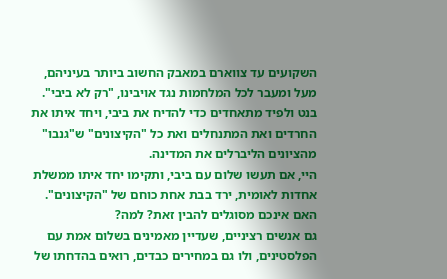השקועים עד צווארם במאבק החשוב ביותר בעיניהם, מעל ומעבר לכל המלחמות נגד אויבינו, "רק לא ביבי".
בנט ולפיד מתאחדים כדי להדיח את ביבי, ויחד איתו את החרדים ואת המתנחלים ואת כל "הקיצונים" ש"גנבו" מהציונים הליברלים את המדינה.
היי, אם תעשו שלום עם ביבי, ותקימו יחד איתו ממשלת אחדות לאומית, ירד בבת אחת כוחם של "הקיצונים". האם אינכם מסוגלים להבין זאת? למה?
גם אנשים רציניים, שעדיין מאמינים בשלום אמת עם הפלסטינים, ולו גם במחירים כבדים, רואים בהדחתו של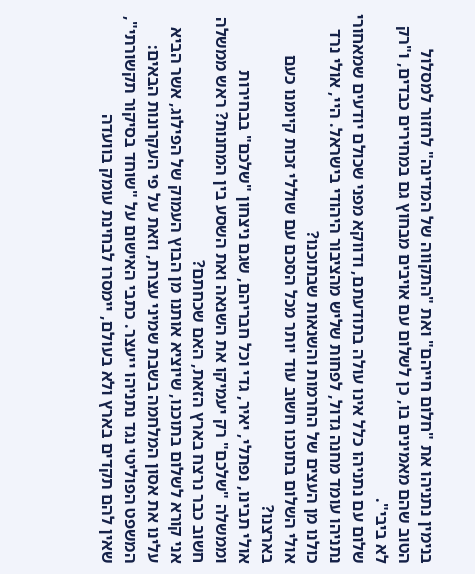בנימין נתניהו את "חלום חייהם" ואת "התקווה של המדינה" לחזור למסלול הטוב שהם מאמינים בו, כן לשלום עם אויבים מבחוץ גם במחירים כבדים, ו"רק לא ביבי".
שלום עם נתניהו כלל אינו עולה בתודעתם, ודווקא מפני שכולם יודעים שמאחורי נתניהו עומד מחנה גדול, לפחות שליש מהציבור היהודי בישראל. היי, אולי נרד כולנו מן העצים של החרמות והשנאות שבתוכנו?
אולי השלום בתוכנו חשוב עוד יותר מכל הסכם עם שוללי זכות קיומנו כעם בארצנו?
אולי תבינו, נפתלי, יאיר, גדי וכל חבריהם, שגם ניצחון "שלכם" בבחירות וממשלה "שלכם" רק יעמיקו את השנאה ואת השסע בין המחנות? ראש ממשלה חשוב כבר נרצח בארץ הזאת, האם שכחתם?
אני קורא לשלום בתוכנו, שיוציא אותנו מן הבוץ העמוק של הפילוג, אשר הביא עלינו את אסון המלחמה בשבת שמיני עצרת, וזאת על פי העקרונות הבאים:
המשפט הפוליטי נגד נתניהו ייעצר. כתבי האישום על "שוחד בסיקור תקשורתי", שאין להם תקדים בארץ ולא בעולם, יימסרו לבחינת עומק בוועדה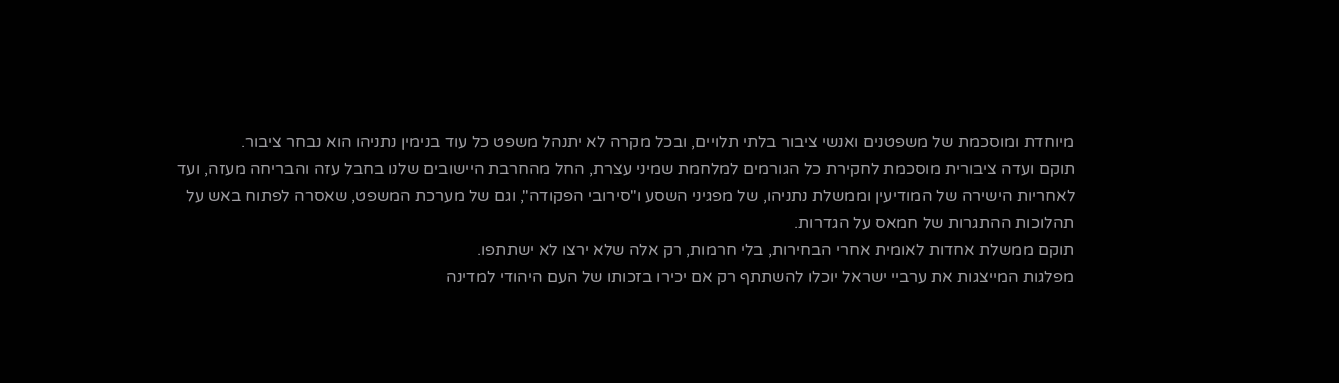מיוחדת ומוסכמת של משפטנים ואנשי ציבור בלתי תלויים, ובכל מקרה לא יתנהל משפט כל עוד בנימין נתניהו הוא נבחר ציבור.
תוקם ועדה ציבורית מוסכמת לחקירת כל הגורמים למלחמת שמיני עצרת, החל מהחרבת היישובים שלנו בחבל עזה והבריחה מעזה, ועד לאחריות הישירה של המודיעין וממשלת נתניהו, של מפגיני השסע ו"סירובי הפקודה", וגם של מערכת המשפט, שאסרה לפתוח באש על תהלוכות ההתגרות של חמאס על הגדרות.
תוקם ממשלת אחדות לאומית אחרי הבחירות, בלי חרמות, רק אלה שלא ירצו לא ישתתפו.
מפלגות המייצגות את ערביי ישראל יוכלו להשתתף רק אם יכירו בזכותו של העם היהודי למדינה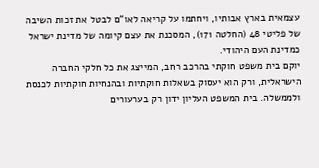עצמאית בארץ אבותיו, ויחתמו על קריאה לאו"ם לבטל את זכות השיבה של פליטי 48 (החלטה 171), המסכנת את עצם קיומה של מדינת ישראל כמדינת העם היהודי.
יוקם בית משפט חוקתי בהרכב רחב, המייצג את כל חלקי החברה הישראלית, ורק הוא יעסוק בשאלות חוקתיות ובהנחיות חוקתיות לכנסת ולממשלה. בית המשפט העליון ידון רק בערעורים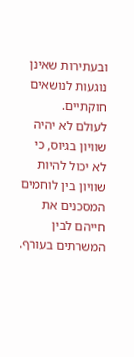ובעתירות שאינן נוגעות לנושאים חוקתיים.
לעולם לא יהיה שוויון בגיוס, כי לא יכול להיות שוויון בין לוחמים המסכנים את חייהם לבין המשרתים בעורף.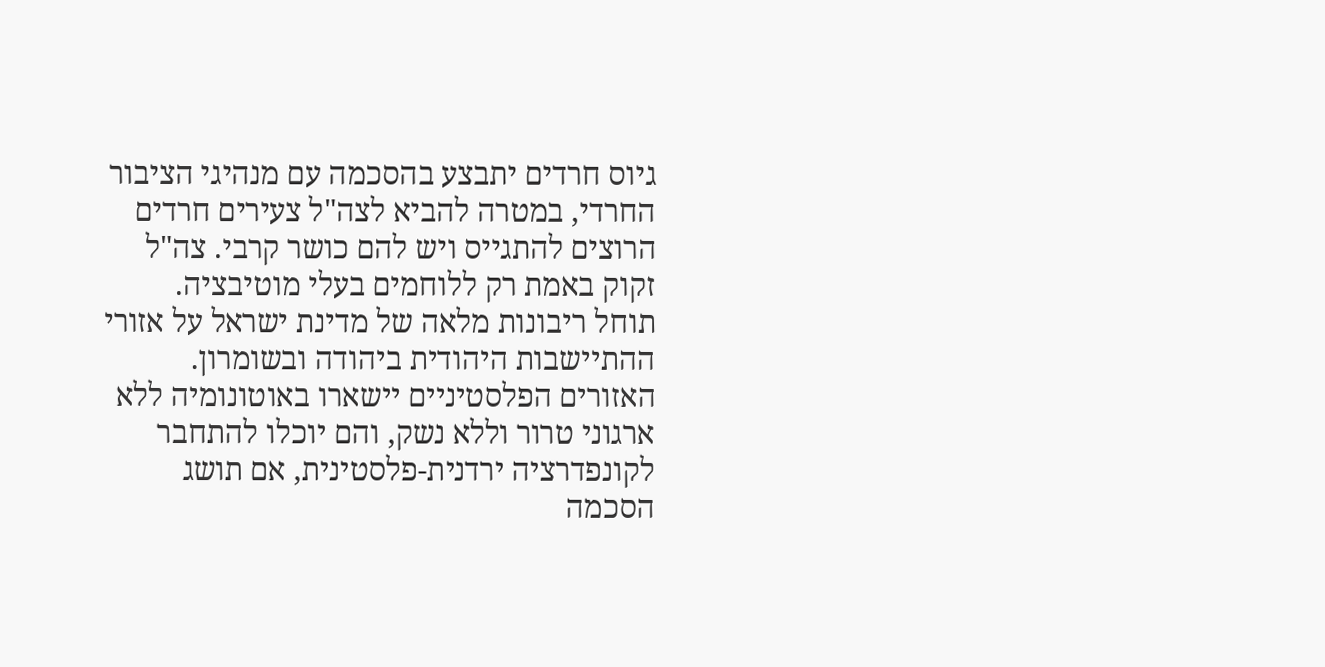גיוס חרדים יתבצע בהסכמה עם מנהיגי הציבור החרדי, במטרה להביא לצה"ל צעירים חרדים הרוצים להתגייס ויש להם כושר קרבי. צה"ל זקוק באמת רק ללוחמים בעלי מוטיבציה.
תוחל ריבונות מלאה של מדינת ישראל על אזורי ההתיישבות היהודית ביהודה ובשומרון. האזורים הפלסטיניים יישארו באוטונומיה ללא ארגוני טרור וללא נשק, והם יוכלו להתחבר לקונפדרציה ירדנית-פלסטינית, אם תושג הסכמה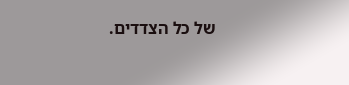של כל הצדדים.